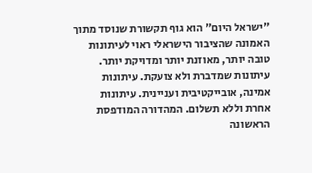"ישראל היום" הוא גוף תקשורת שנוסד מתוך האמונה שהציבור הישראלי ראוי לעיתונות טובה יותר, מאוזנת יותר ומדויקת יותר. עיתונות שמדברת ולא צועקת. עיתונות אמינה, אובייקטיבית ועניינית. עיתונות אחרת וללא תשלום. המהדורה המודפסת הראשונה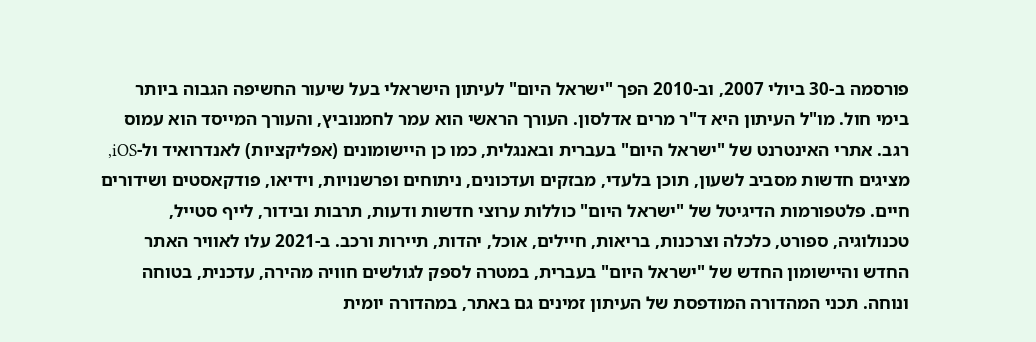פורסמה ב-30 ביולי 2007, וב-2010 הפך "ישראל היום" לעיתון הישראלי בעל שיעור החשיפה הגבוה ביותר בימי חול. מו"ל העיתון היא ד"ר מרים אדלסון. העורך הראשי הוא עמר לחמנוביץ, והעורך המייסד הוא עמוס רגב. אתרי האינטרנט של "ישראל היום" בעברית ובאנגלית, כמו כן היישומונים (אפליקציות) לאנדרואיד ול-iOS, מציגים חדשות מסביב לשעון, תוכן בלעדי, מבזקים ועדכונים, ניתוחים ופרשנויות, וידיאו, פודקאסטים ושידורים חיים. פלטפורמות הדיגיטל של "ישראל היום" כוללות ערוצי חדשות ודעות, תרבות ובידור, לייף סטייל, טכנולוגיה, ספורט, כלכלה וצרכנות, בריאות, חיילים, אוכל, יהדות, תיירות ורכב. ב-2021 עלו לאוויר האתר החדש והיישומון החדש של "ישראל היום" בעברית, במטרה לספק לגולשים חוויה מהירה, עדכנית, בטוחה ונוחה. תכני המהדורה המודפסת של העיתון זמינים גם באתר, במהדורה יומית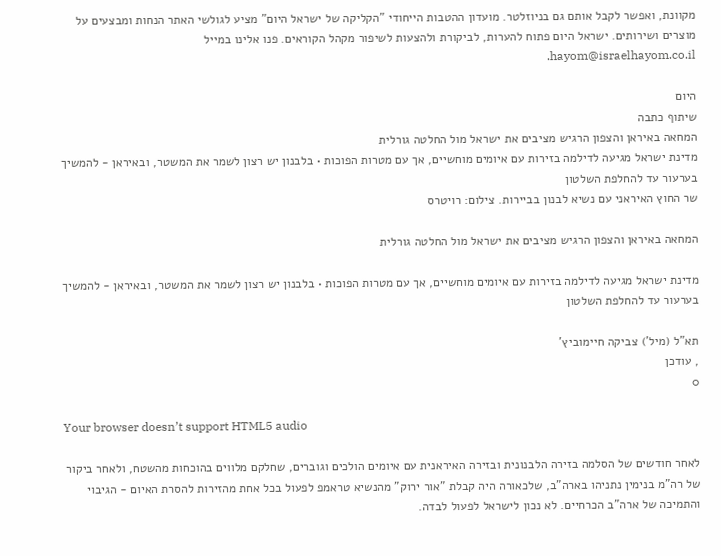מקוונת, ואפשר לקבל אותם גם בניוזלטר. מועדון ההטבות הייחודי "הקליקה של ישראל היום" מציע לגולשי האתר הנחות ומבצעים על מוצרים ושירותים. ישראל היום פתוח להערות, לביקורת ולהצעות לשיפור מקהל הקוראים. פנו אלינו במייל hayom@israelhayom.co.il.

היום
שיתוף כתבה
המחאה באיראן והצפון הרגיש מציבים את ישראל מול החלטה גורלית
מדינת ישראל מגיעה לדילמה בזירות עם איומים מוחשיים, אך עם מטרות הפוכות • בלבנון יש רצון לשמר את המשטר, ובאיראן - להמשיך בערעור עד להחלפת השלטון
שר החוץ האיראני עם נשיא לבנון בביירות. צילום: רויטרס

המחאה באיראן והצפון הרגיש מציבים את ישראל מול החלטה גורלית

מדינת ישראל מגיעה לדילמה בזירות עם איומים מוחשיים, אך עם מטרות הפוכות • בלבנון יש רצון לשמר את המשטר, ובאיראן - להמשיך בערעור עד להחלפת השלטון

תא"ל (מיל') צביקה חיימוביץ'
, עודכן
0

Your browser doesn’t support HTML5 audio

לאחר חודשים של הסלמה בזירה הלבנונית ובזירה האיראנית עם איומים הולכים וגוברים, שחלקם מלווים בהוכחות מהשטח, ולאחר ביקור של רה"מ בנימין נתניהו בארה"ב, שלכאורה היה קבלת "אור ירוק" מהנשיא טראמפ לפעול בכל אחת מהזירות להסרת האיום - הגיבוי והתמיכה של ארה"ב הכרחיים. לא נכון לישראל לפעול לבדה.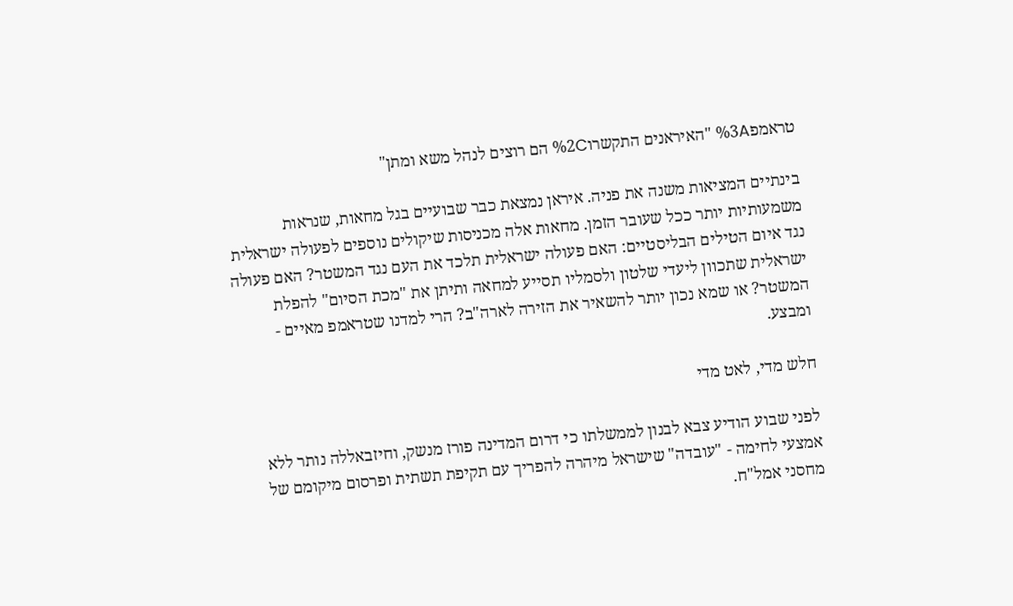טראמפ%3A "האיראנים התקשרו%2C הם רוצים לנהל משא ומתן"

בינתיים המציאות משנה את פניה. איראן נמצאת כבר שבועיים בגל מחאות, שנראות משמעותיות יותר ככל שעובר הזמן. מחאות אלה מכניסות שיקולים נוספים לפעולה ישראלית נגד איום הטילים הבליסטיים: האם פעולה ישראלית תלכד את העם נגד המשטר? האם פעולה ישראלית שתכוון ליעדי שלטון ולסמליו תסייע למחאה ותיתן את "מכת הסיום" להפלת המשטר? או שמא נכון יותר להשאיר את הזירה לארה"ב? הרי למדנו שטראמפ מאיים - ומבצע.

חלש מדי, לאט מדי

לפני שבוע הודיע צבא לבנון לממשלתו כי דרום המדינה פורז מנשק, וחיזבאללה נותר ללא אמצעי לחימה - "עובדה" שישראל מיהרה להפריך עם תקיפת תשתית ופרסום מיקומם של מחסני אמל"ח.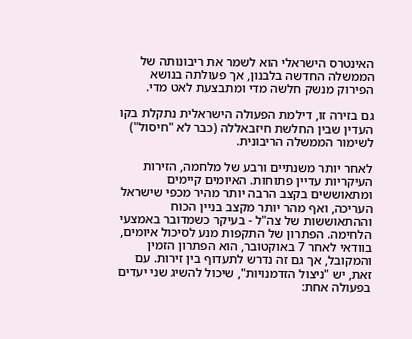האינטרס הישראלי הוא לשמר את ריבונותה של הממשלה החדשה בלבנון, אך פעולתה בנושא הפירוק מנשק חלשה מדי ומתבצעת לאט מדי.

גם בזירה זו, דילמת הפעולה הישראלית נתקלת בקו העדין שבין החלשת חיזבאללה (כבר לא "חיסול") לשימור הממשלה הריבונית.

לאחר יותר משנתיים ורבע של מלחמה, הזירות העיקריות עדיין פתוחות. האיומים קיימים ומתאוששים בקצב הרבה יותר מהיר מכפי שישראל העריכה, ואף מהר יותר מקצב בניין הכוח וההתאוששות של צה"ל - בעיקר כשמדובר באמצעי הלחימה. הפתרון של התקפות מנע לסיכול איומים, בוודאי לאחר 7 באוקטובר, הוא הפתרון הזמין והמקובל, אך גם זה נדרש לתעדוף בין זירות. עם זאת, יש "ניצול הזדמנויות", שיכול להשיג שני יעדים בפעולה אחת: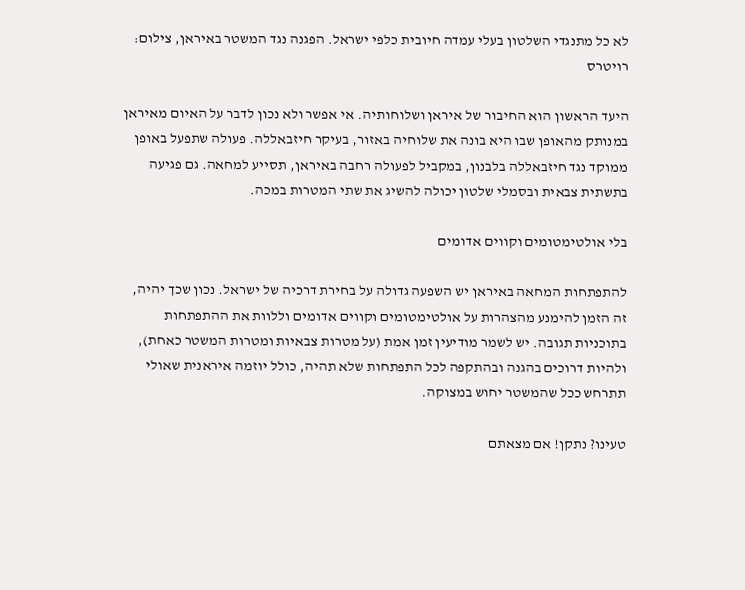לא כל מתנגדי השלטון בעלי עמדה חיובית כלפי ישראל. הפגנה נגד המשטר באיראן, צילום: רויטרס

היעד הראשון הוא החיבור של איראן ושלוחותיה. אי אפשר ולא נכון לדבר על האיום מאיראן במנותק מהאופן שבו היא בונה את שלוחיה באזור, בעיקר חיזבאללה. פעולה שתפעל באופן ממוקד נגד חיזבאללה בלבנון, במקביל לפעולה רחבה באיראן, תסייע למחאה. גם פגיעה בתשתית צבאית ובסמלי שלטון יכולה להשיג את שתי המטרות במכה.

בלי אולטימטומים וקווים אדומים

להתפתחות המחאה באיראן יש השפעה גדולה על בחירת דרכיה של ישראל. נכון שכך יהיה, זה הזמן להימנע מהצהרות על אולטימטומים וקווים אדומים וללוות את ההתפתחות בתוכניות תגובה. יש לשמר מודיעין זמן אמת (על מטרות צבאיות ומטרות המשטר כאחת), ולהיות דרוכים בהגנה ובהתקפה לכל התפתחות שלא תהיה, כולל יוזמה איראנית שאולי תתרחש ככל שהמשטר יחוש במצוקה.

טעינו? נתקן! אם מצאתם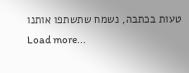טעות בכתבה, נשמח שתשתפו אותנו
Load more...